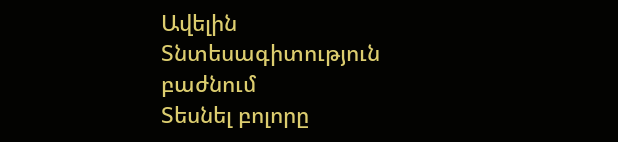Ավելին Տնտեսագիտություն բաժնում
Տեսնել բոլորը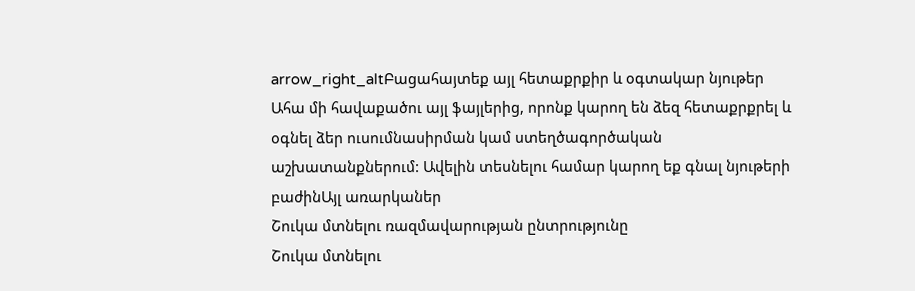arrow_right_altԲացահայտեք այլ հետաքրքիր և օգտակար նյութեր
Ահա մի հավաքածու այլ ֆայլերից, որոնք կարող են ձեզ հետաքրքրել և օգնել ձեր ուսումնասիրման կամ ստեղծագործական աշխատանքներում: Ավելին տեսնելու համար կարող եք գնալ նյութերի բաժինԱյլ առարկաներ
Շուկա մտնելու ռազմավարության ընտրությունը
Շուկա մտնելու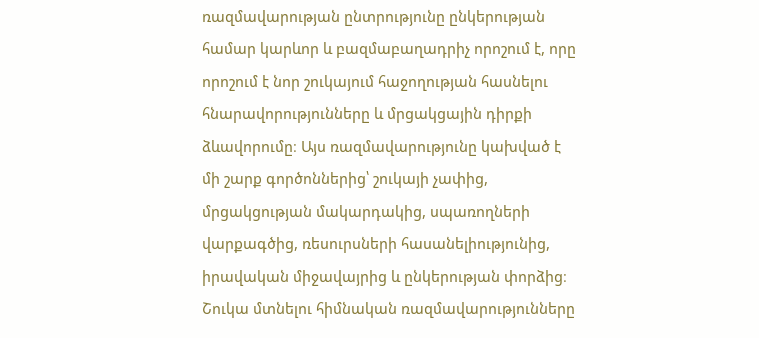ռազմավարության ընտրությունը ընկերության համար կարևոր և բազմաբաղադրիչ որոշում է, որը որոշում է նոր շուկայում հաջողության հասնելու հնարավորությունները և մրցակցային դիրքի ձևավորումը։ Այս ռազմավարությունը կախված է մի շարք գործոններից՝ շուկայի չափից, մրցակցության մակարդակից, սպառողների վարքագծից, ռեսուրսների հասանելիությունից, իրավական միջավայրից և ընկերության փորձից։ Շուկա մտնելու հիմնական ռազմավարությունները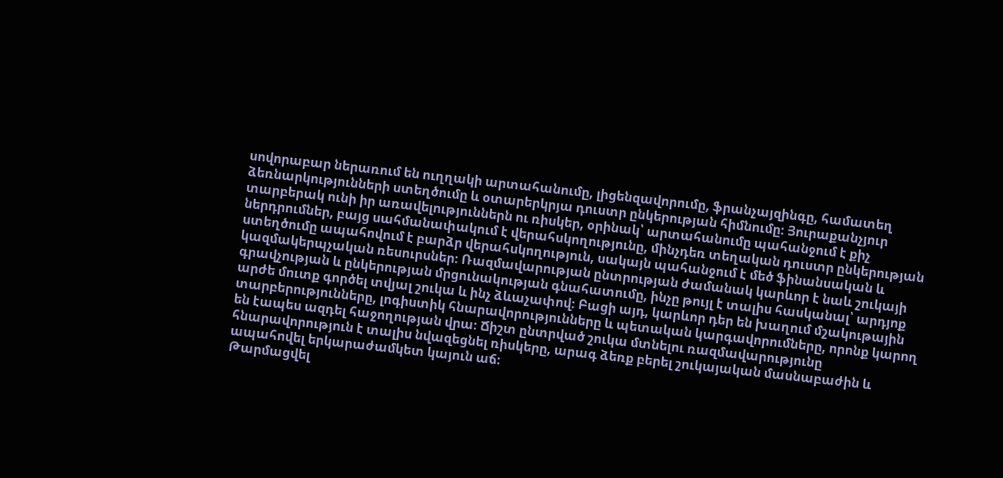սովորաբար ներառում են ուղղակի արտահանումը, լիցենզավորումը, ֆրանչայզինգը, համատեղ ձեռնարկությունների ստեղծումը և օտարերկրյա դուստր ընկերության հիմնումը։ Յուրաքանչյուր տարբերակ ունի իր առավելություններն ու ռիսկեր, օրինակ՝ արտահանումը պահանջում է քիչ ներդրումներ, բայց սահմանափակում է վերահսկողությունը, մինչդեռ տեղական դուստր ընկերության ստեղծումը ապահովում է բարձր վերահսկողություն, սակայն պահանջում է մեծ ֆինանսական և կազմակերպչական ռեսուրսներ։ Ռազմավարության ընտրության ժամանակ կարևոր է նաև շուկայի գրավչության և ընկերության մրցունակության գնահատումը, ինչը թույլ է տալիս հասկանալ՝ արդյոք արժե մուտք գործել տվյալ շուկա և ինչ ձևաչափով։ Բացի այդ, կարևոր դեր են խաղում մշակութային տարբերությունները, լոգիստիկ հնարավորությունները և պետական կարգավորումները, որոնք կարող են էապես ազդել հաջողության վրա։ Ճիշտ ընտրված շուկա մտնելու ռազմավարությունը հնարավորություն է տալիս նվազեցնել ռիսկերը, արագ ձեռք բերել շուկայական մասնաբաժին և ապահովել երկարաժամկետ կայուն աճ։
Թարմացվել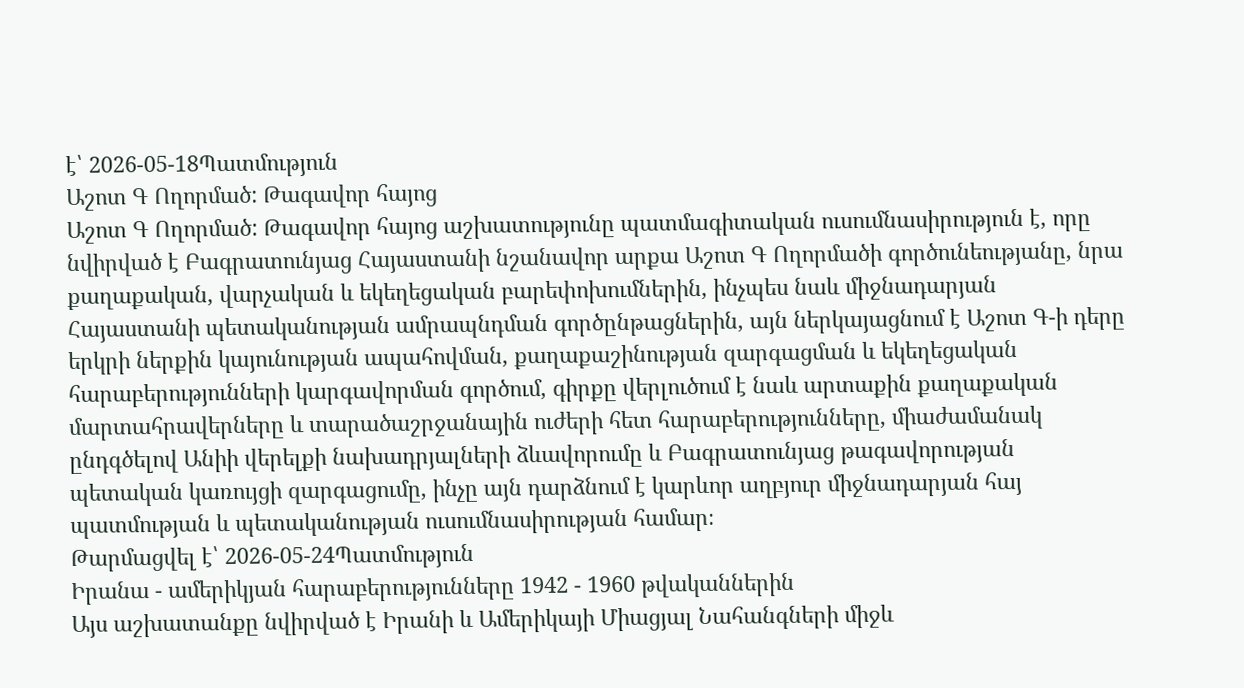է՝ 2026-05-18Պատմություն
Աշոտ Գ Ողորմած: Թագավոր հայոց
Աշոտ Գ Ողորմած: Թագավոր հայոց աշխատությունը պատմագիտական ուսումնասիրություն է, որը նվիրված է Բագրատունյաց Հայաստանի նշանավոր արքա Աշոտ Գ Ողորմածի գործունեությանը, նրա քաղաքական, վարչական և եկեղեցական բարեփոխումներին, ինչպես նաև միջնադարյան Հայաստանի պետականության ամրապնդման գործընթացներին, այն ներկայացնում է Աշոտ Գ-ի դերը երկրի ներքին կայունության ապահովման, քաղաքաշինության զարգացման և եկեղեցական հարաբերությունների կարգավորման գործում, գիրքը վերլուծում է նաև արտաքին քաղաքական մարտահրավերները և տարածաշրջանային ուժերի հետ հարաբերությունները, միաժամանակ ընդգծելով Անիի վերելքի նախադրյալների ձևավորումը և Բագրատունյաց թագավորության պետական կառույցի զարգացումը, ինչը այն դարձնում է կարևոր աղբյուր միջնադարյան հայ պատմության և պետականության ուսումնասիրության համար։
Թարմացվել է՝ 2026-05-24Պատմություն
Իրանա - ամերիկյան հարաբերությունները 1942 - 1960 թվականներին
Այս աշխատանքը նվիրված է Իրանի և Ամերիկայի Միացյալ Նահանգների միջև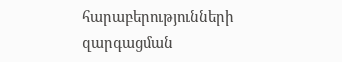հարաբերությունների զարգացման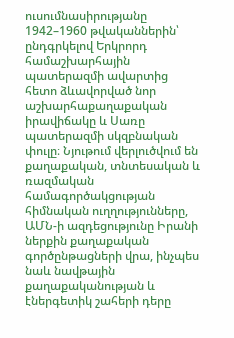ուսումնասիրությանը 1942–1960 թվականներին՝ ընդգրկելով Երկրորդ համաշխարհային պատերազմի ավարտից հետո ձևավորված նոր աշխարհաքաղաքական իրավիճակը և Սառը պատերազմի սկզբնական փուլը։ Նյութում վերլուծվում են քաղաքական, տնտեսական և ռազմական համագործակցության հիմնական ուղղությունները, ԱՄՆ-ի ազդեցությունը Իրանի ներքին քաղաքական գործընթացների վրա, ինչպես նաև նավթային քաղաքականության և էներգետիկ շահերի դերը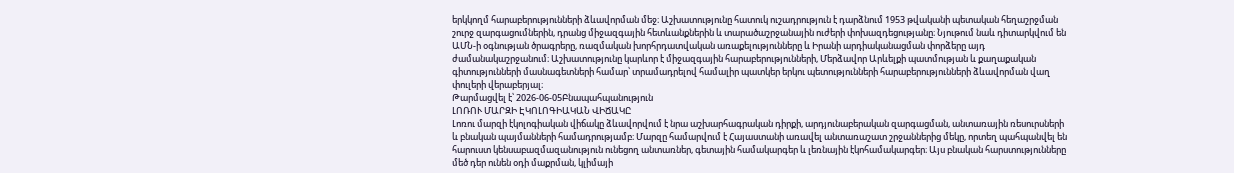երկկողմ հարաբերությունների ձևավորման մեջ։ Աշխատությունը հատուկ ուշադրություն է դարձնում 1953 թվականի պետական հեղաշրջման շուրջ զարգացումներին, դրանց միջազգային հետևանքներին և տարածաշրջանային ուժերի փոխազդեցությանը։ Նյութում նաև դիտարկվում են ԱՄՆ-ի օգնության ծրագրերը, ռազմական խորհրդատվական առաքելությունները և Իրանի արդիականացման փորձերը այդ ժամանակաշրջանում։ Աշխատությունը կարևոր է միջազգային հարաբերությունների, Մերձավոր Արևելքի պատմության և քաղաքական գիտությունների մասնագետների համար՝ տրամադրելով համալիր պատկեր երկու պետությունների հարաբերությունների ձևավորման վաղ փուլերի վերաբերյալ։
Թարմացվել է՝ 2026-06-05Բնապահպանություն
ԼՈՌՈՒ ՄԱՐԶԻ ԷԿՈԼՈԳԻԱԿԱՆ ՎԻՃԱԿԸ
Լոռու մարզի էկոլոգիական վիճակը ձևավորվում է նրա աշխարհագրական դիրքի, արդյունաբերական զարգացման, անտառային ռեսուրսների և բնական պայմանների համադրությամբ։ Մարզը համարվում է Հայաստանի առավել անտառաշատ շրջաններից մեկը, որտեղ պահպանվել են հարուստ կենսաբազմազանություն ունեցող անտառներ, գետային համակարգեր և լեռնային էկոհամակարգեր։ Այս բնական հարստությունները մեծ դեր ունեն օդի մաքրման, կլիմայի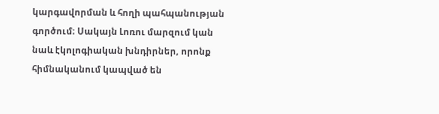կարգավորման և հողի պահպանության գործում։ Սակայն Լոռու մարզում կան նաև էկոլոգիական խնդիրներ, որոնք հիմնականում կապված են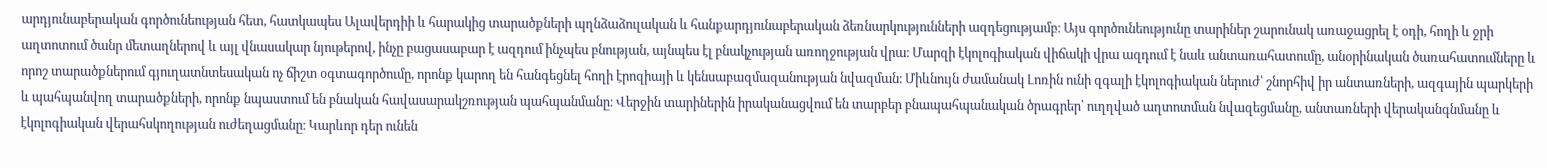արդյունաբերական գործունեության հետ, հատկապես Ալավերդիի և հարակից տարածքների պղնձաձուլական և հանքարդյունաբերական ձեռնարկությունների ազդեցությամբ։ Այս գործունեությունը տարիներ շարունակ առաջացրել է օդի, հողի և ջրի աղտոտում ծանր մետաղներով և այլ վնասակար նյութերով, ինչը բացասաբար է ազդում ինչպես բնության, այնպես էլ բնակչության առողջության վրա։ Մարզի էկոլոգիական վիճակի վրա ազդում է նաև անտառահատումը, անօրինական ծառահատումները և որոշ տարածքներում գյուղատնտեսական ոչ ճիշտ օգտագործումը, որոնք կարող են հանգեցնել հողի էրոզիայի և կենսաբազմազանության նվազման։ Միևնույն ժամանակ Լոռին ունի զգալի էկոլոգիական ներուժ՝ շնորհիվ իր անտառների, ազգային պարկերի և պահպանվող տարածքների, որոնք նպաստում են բնական հավասարակշռության պահպանմանը։ Վերջին տարիներին իրականացվում են տարբեր բնապահպանական ծրագրեր՝ ուղղված աղտոտման նվազեցմանը, անտառների վերականգնմանը և էկոլոգիական վերահսկողության ուժեղացմանը։ Կարևոր դեր ունեն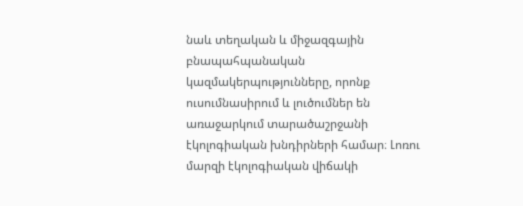նաև տեղական և միջազգային բնապահպանական կազմակերպությունները, որոնք ուսումնասիրում և լուծումներ են առաջարկում տարածաշրջանի էկոլոգիական խնդիրների համար։ Լոռու մարզի էկոլոգիական վիճակի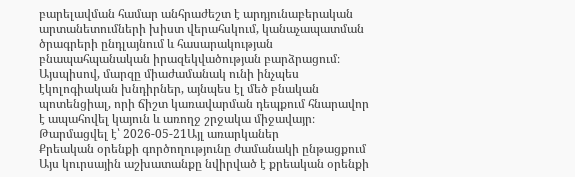բարելավման համար անհրաժեշտ է արդյունաբերական արտանետումների խիստ վերահսկում, կանաչապատման ծրագրերի ընդլայնում և հասարակության բնապահպանական իրազեկվածության բարձրացում։ Այսպիսով, մարզը միաժամանակ ունի ինչպես էկոլոգիական խնդիրներ, այնպես էլ մեծ բնական պոտենցիալ, որի ճիշտ կառավարման դեպքում հնարավոր է ապահովել կայուն և առողջ շրջակա միջավայր։
Թարմացվել է՝ 2026-05-21Այլ առարկաներ
Քրեական օրենքի գործողությունը ժամանակի ընթացքում
Այս կուրսային աշխատանքը նվիրված է քրեական օրենքի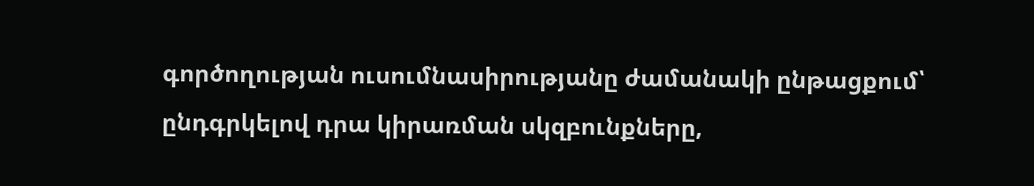գործողության ուսումնասիրությանը ժամանակի ընթացքում՝ ընդգրկելով դրա կիրառման սկզբունքները,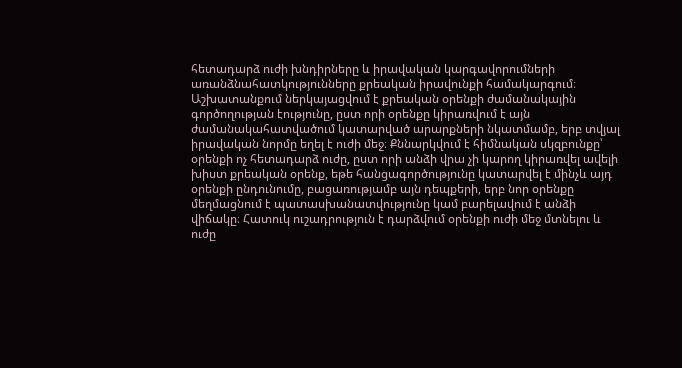հետադարձ ուժի խնդիրները և իրավական կարգավորումների առանձնահատկությունները քրեական իրավունքի համակարգում։ Աշխատանքում ներկայացվում է քրեական օրենքի ժամանակային գործողության էությունը, ըստ որի օրենքը կիրառվում է այն ժամանակահատվածում կատարված արարքների նկատմամբ, երբ տվյալ իրավական նորմը եղել է ուժի մեջ։ Քննարկվում է հիմնական սկզբունքը՝ օրենքի ոչ հետադարձ ուժը, ըստ որի անձի վրա չի կարող կիրառվել ավելի խիստ քրեական օրենք, եթե հանցագործությունը կատարվել է մինչև այդ օրենքի ընդունումը, բացառությամբ այն դեպքերի, երբ նոր օրենքը մեղմացնում է պատասխանատվությունը կամ բարելավում է անձի վիճակը։ Հատուկ ուշադրություն է դարձվում օրենքի ուժի մեջ մտնելու և ուժը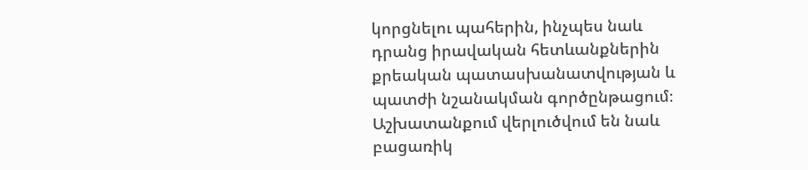կորցնելու պահերին, ինչպես նաև դրանց իրավական հետևանքներին քրեական պատասխանատվության և պատժի նշանակման գործընթացում։ Աշխատանքում վերլուծվում են նաև բացառիկ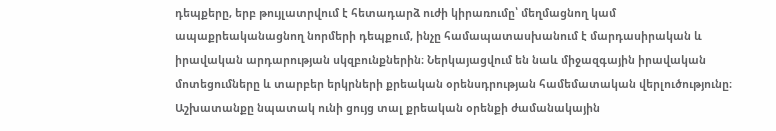դեպքերը, երբ թույլատրվում է հետադարձ ուժի կիրառումը՝ մեղմացնող կամ ապաքրեականացնող նորմերի դեպքում, ինչը համապատասխանում է մարդասիրական և իրավական արդարության սկզբունքներին։ Ներկայացվում են նաև միջազգային իրավական մոտեցումները և տարբեր երկրների քրեական օրենսդրության համեմատական վերլուծությունը։ Աշխատանքը նպատակ ունի ցույց տալ քրեական օրենքի ժամանակային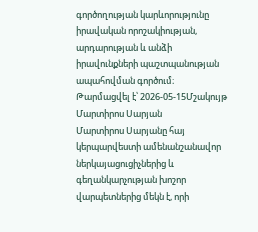գործողության կարևորությունը իրավական որոշակիության, արդարության և անձի իրավունքների պաշտպանության ապահովման գործում։
Թարմացվել է՝ 2026-05-15Մշակույթ
Մարտիրոս Սարյան
Մարտիրոս Սարյանը հայ կերպարվեստի ամենանշանավոր ներկայացուցիչներից և գեղանկարչության խոշոր վարպետներից մեկն է, որի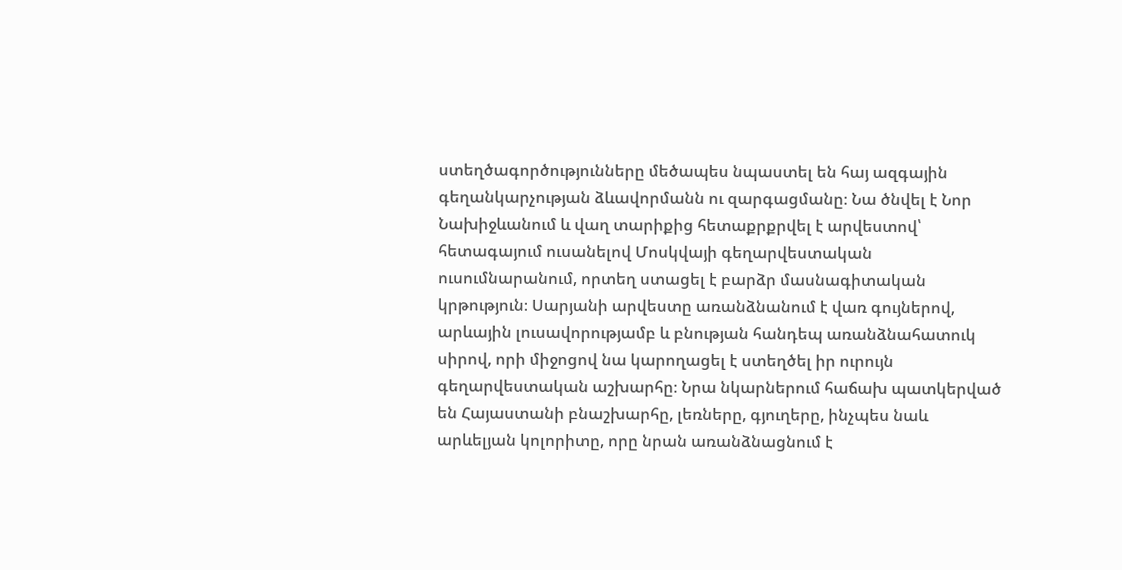ստեղծագործությունները մեծապես նպաստել են հայ ազգային գեղանկարչության ձևավորմանն ու զարգացմանը։ Նա ծնվել է Նոր Նախիջևանում և վաղ տարիքից հետաքրքրվել է արվեստով՝ հետագայում ուսանելով Մոսկվայի գեղարվեստական ուսումնարանում, որտեղ ստացել է բարձր մասնագիտական կրթություն։ Սարյանի արվեստը առանձնանում է վառ գույներով, արևային լուսավորությամբ և բնության հանդեպ առանձնահատուկ սիրով, որի միջոցով նա կարողացել է ստեղծել իր ուրույն գեղարվեստական աշխարհը։ Նրա նկարներում հաճախ պատկերված են Հայաստանի բնաշխարհը, լեռները, գյուղերը, ինչպես նաև արևելյան կոլորիտը, որը նրան առանձնացնում է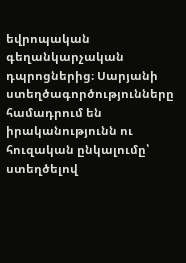եվրոպական գեղանկարչական դպրոցներից։ Սարյանի ստեղծագործությունները համադրում են իրականությունն ու հուզական ընկալումը՝ ստեղծելով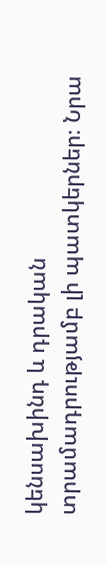կենսախինդ և դրական տրամադրությամբ լի պատկերներ։ Նրա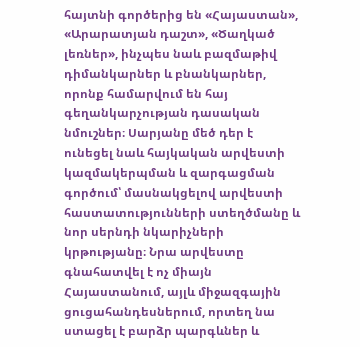հայտնի գործերից են «Հայաստան», «Արարատյան դաշտ», «Ծաղկած լեռներ», ինչպես նաև բազմաթիվ դիմանկարներ և բնանկարներ, որոնք համարվում են հայ գեղանկարչության դասական նմուշներ։ Սարյանը մեծ դեր է ունեցել նաև հայկական արվեստի կազմակերպման և զարգացման գործում՝ մասնակցելով արվեստի հաստատությունների ստեղծմանը և նոր սերնդի նկարիչների կրթությանը։ Նրա արվեստը գնահատվել է ոչ միայն Հայաստանում, այլև միջազգային ցուցահանդեսներում, որտեղ նա ստացել է բարձր պարգևներ և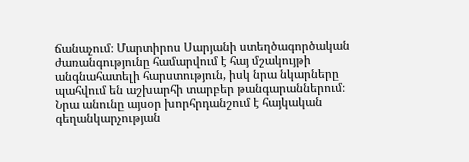ճանաչում։ Մարտիրոս Սարյանի ստեղծագործական ժառանգությունը համարվում է հայ մշակույթի անգնահատելի հարստություն, իսկ նրա նկարները պահվում են աշխարհի տարբեր թանգարաններում։ Նրա անունը այսօր խորհրդանշում է հայկական գեղանկարչության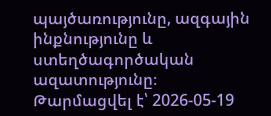պայծառությունը, ազգային ինքնությունը և ստեղծագործական ազատությունը։
Թարմացվել է՝ 2026-05-19